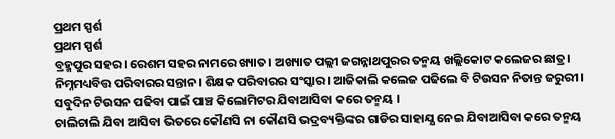ପ୍ରଥମ ସ୍ପର୍ଶ
ପ୍ରଥମ ସ୍ପର୍ଶ
ବ୍ରହ୍ମପୁର ସହର। ରେଶମ ସହର ନାମରେ ଖ୍ୟାତ। ଅଖ୍ୟାତ ପଲ୍ଲୀ ଜଗନ୍ନାଥପୁରର ତନ୍ମୟ ଖଲ୍ଲିକୋଟ କଲେଜର ଛାତ୍ର। ନିମ୍ନମଧ୍ୟବିତ୍ତ ପରିବାରର ସନ୍ତାନ। ଶିକ୍ଷକ ପରିବାରର ସଂସ୍କାର। ଆଜିକାଲି କଲେଜ ପଢିଲେ ବି ଟିଉସନ ନିତାନ୍ତ ଜରୁରୀ। ସବୁଦିନ ଟିଉସନ ପଢିବା ପାଇଁ ପାଞ୍ଚ କିଲୋମିଟର ଯିବାଆସିବା କରେ ତନ୍ମୟ ।
ଚାଲିଚାଲି ଯିବା ଆସିବା ଭିତରେ କୌଣସି ନା କୌଣସି ଭଦ୍ରବ୍ୟକ୍ତିଙ୍କର ଗାଡିର ସାହାଯ୍ଯ ନେଇ ଯିବାଆସିବା କରେ ତନ୍ମୟ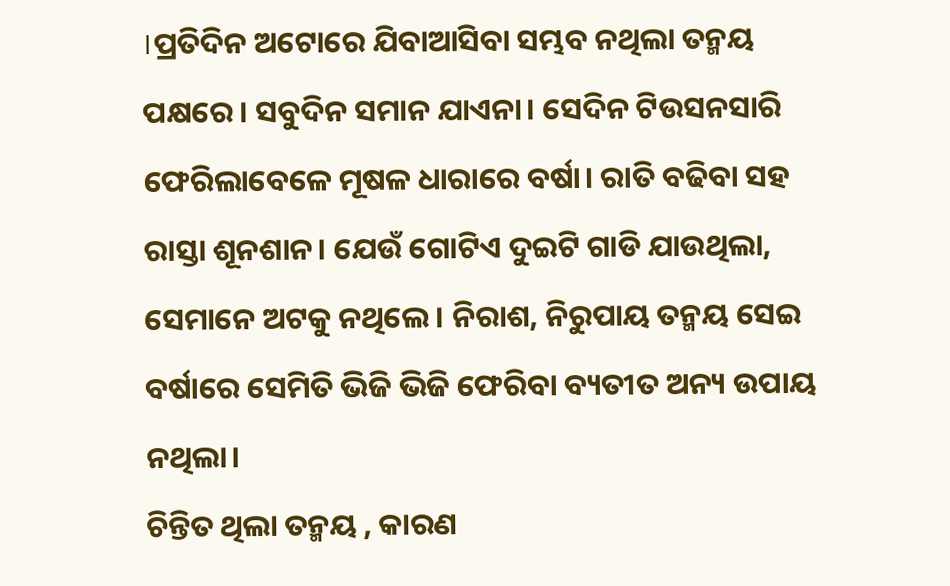।ପ୍ରତିଦିନ ଅଟୋରେ ଯିବାଆସିବା ସମ୍ଭବ ନଥିଲା ତନ୍ମୟ ପକ୍ଷରେ। ସବୁଦିନ ସମାନ ଯାଏନା। ସେଦିନ ଟିଉସନସାରି ଫେରିଲାବେଳେ ମୂଷଳ ଧାରାରେ ବର୍ଷା। ରାତି ବଢିବା ସହ ରାସ୍ତା ଶୂନଶାନ। ଯେଉଁ ଗୋଟିଏ ଦୁଇଟି ଗାଡି ଯାଉଥିଲା, ସେମାନେ ଅଟକୁ ନଥିଲେ। ନିରାଶ, ନିରୁପାୟ ତନ୍ମୟ ସେଇ ବର୍ଷାରେ ସେମିତି ଭିଜି ଭିଜି ଫେରିବା ବ୍ୟତୀତ ଅନ୍ୟ ଉପାୟ ନଥିଲା।
ଚିନ୍ତିତ ଥିଲା ତନ୍ମୟ , କାରଣ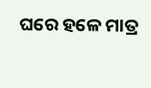ଘରେ ହଳେ ମାତ୍ର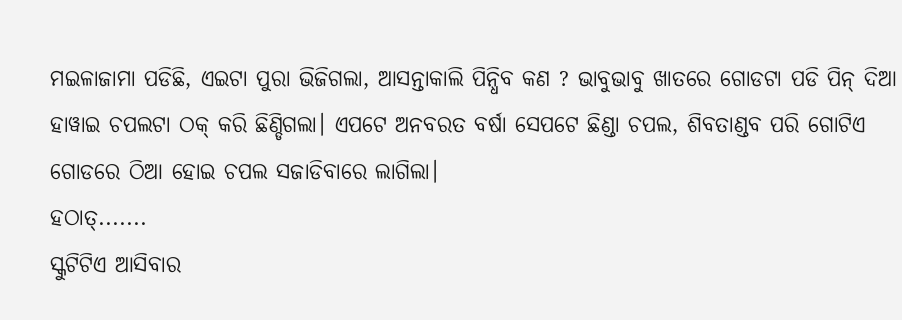ମଇଳାଜାମା ପଡିଛି, ଏଇଟା ପୁରା ଭିଜିଗଲା, ଆସନ୍ତାକାଲି ପିନ୍ଧିବ କଣ ? ଭାବୁଭାବୁ ଖାତରେ ଗୋଡଟା ପଡି ପିନ୍ ଦିଆ ହାୱାଇ ଚପଲଟା ଠକ୍ କରି ଛିଣ୍ଡିଗଲା। ଏପଟେ ଅନବରତ ବର୍ଷା ସେପଟେ ଛିଣ୍ଡା ଚପଲ, ଶିବତାଣ୍ଡବ ପରି ଗୋଟିଏ ଗୋଡରେ ଠିଆ ହୋଇ ଚପଲ ସଜାଡିବାରେ ଲାଗିଲା।
ହଠାତ୍.......
ସ୍କୁଟିଟିଏ ଆସିବାର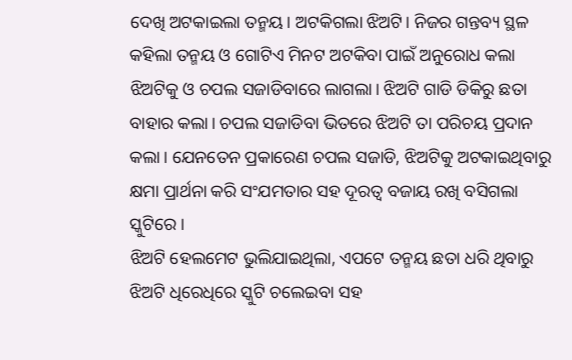ଦେଖି ଅଟକାଇଲା ତନ୍ମୟ। ଅଟକିଗଲା ଝିଅଟି। ନିଜର ଗନ୍ତବ୍ୟ ସ୍ଥଳ କହିଲା ତନ୍ମୟ ଓ ଗୋଟିଏ ମିନଟ ଅଟକିବା ପାଇଁ ଅନୁରୋଧ କଲା ଝିଅଟିକୁ ଓ ଚପଲ ସଜାଡିବାରେ ଲାଗଲା। ଝିଅଟି ଗାଡି ଡିକିରୁ ଛତା ବାହାର କଲା। ଚପଲ ସଜାଡିବା ଭିତରେ ଝିଅଟି ତା ପରିଚୟ ପ୍ରଦାନ କଲା। ଯେନତେନ ପ୍ରକାରେଣ ଚପଲ ସଜାଡି, ଝିଅଟିକୁ ଅଟକାଇଥିବାରୁ କ୍ଷମା ପ୍ରାର୍ଥନା କରି ସଂଯମତାର ସହ ଦୂରତ୍ବ ବଜାୟ ରଖି ବସିଗଲା ସ୍କୁଟିରେ।
ଝିଅଟି ହେଲମେଟ ଭୁଲିଯାଇଥିଲା, ଏପଟେ ତନ୍ମୟ ଛତା ଧରି ଥିବାରୁ ଝିଅଟି ଧିରେଧିରେ ସ୍କୁଟି ଚଲେଇବା ସହ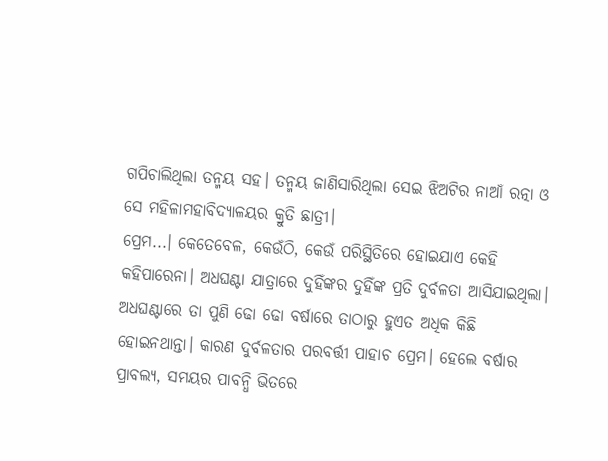ଗପିଚାଲିଥିଲା ତନ୍ମୟ ସହ। ତନ୍ମୟ ଜାଣିସାରିଥିଲା ସେଇ ଝିଅଟିର ନାଆଁ ରତ୍ନା ଓ ସେ ମହିଳାମହାବିଦ୍ୟାଳୟର କ୍ରୁତି ଛାତ୍ରୀ।
ପ୍ରେମ...। କେତେବେଳ, କେଉଁଠି, କେଉଁ ପରିସ୍ଥିତିରେ ହୋଇଯାଏ କେହି କହିପାରେନା। ଅଧଘଣ୍ଟା ଯାତ୍ରାରେ ଦୁହିଁଙ୍କର ଦୁହିଁଙ୍କ ପ୍ରତି ଦୁର୍ବଳତା ଆସିଯାଇଥିଲା। ଅଧଘଣ୍ଟାରେ ତା ପୁଣି ଢୋ ଢୋ ବର୍ଷାରେ ତାଠାରୁ ହୁଏତ ଅଧିକ କିଛି ହୋଇନଥାନ୍ତା। କାରଣ ଦୁର୍ବଳତାର ପରବର୍ତ୍ତୀ ପାହାଚ ପ୍ରେମ। ହେଲେ ବର୍ଷାର ପ୍ରାବଲ୍ୟ, ସମୟର ପାବନ୍ଧି ଭିତରେ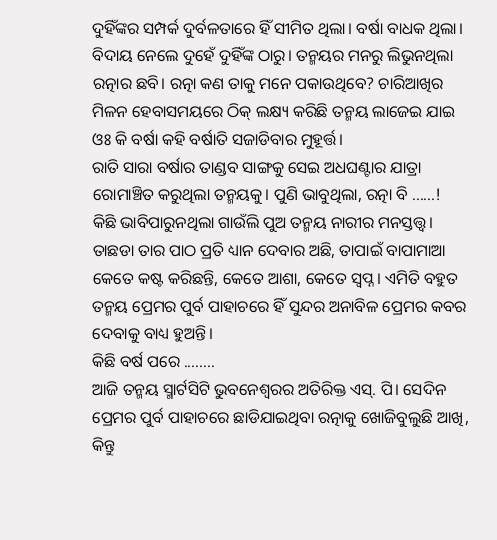ଦୁହିଁଙ୍କର ସମ୍ପର୍କ ଦୁର୍ବଳତାରେ ହିଁ ସୀମିତ ଥିଲା। ବର୍ଷା ବାଧକ ଥିଲା। ବିଦାୟ ନେଲେ ଦୁହେଁ ଦୁହିଁଙ୍କ ଠାରୁ। ତନ୍ମୟର ମନରୁ ଲିଭୁନଥିଲା ରତ୍ନାର ଛବି। ରତ୍ନା କଣ ତାକୁ ମନେ ପକାଉଥିବେ? ଚାରିଆଖିର ମିଳନ ହେବାସମୟରେ ଠିକ୍ ଲକ୍ଷ୍ୟ କରିଛି ତନ୍ମୟ ଲାଜେଇ ଯାଇ ଓଃ କି ବର୍ଷା କହି ବର୍ଷାତି ସଜାଡିବାର ମୁହୂର୍ତ୍ତ।
ରାତି ସାରା ବର୍ଷାର ତାଣ୍ଡବ ସାଙ୍ଗକୁ ସେଇ ଅଧଘଣ୍ଟାର ଯାତ୍ରା ରୋମାଞ୍ଚିତ କରୁଥିଲା ତନ୍ମୟକୁ। ପୁଣି ଭାବୁଥିଲା, ରତ୍ନା ବି ......!
କିଛି ଭାବିପାରୁନଥିଲା ଗାଉଁଲି ପୁଅ ତନ୍ମୟ ନାରୀର ମନସ୍ତତ୍ତ୍ୱ। ତାଛଡା ତାର ପାଠ ପ୍ରତି ଧ୍ୟାନ ଦେବାର ଅଛି, ତାପାଇଁ ବାପାମାଆ କେତେ କଷ୍ଟ କରିଛନ୍ତି, କେତେ ଆଶା, କେତେ ସ୍ୱପ୍ନ। ଏମିତି ବହୁତ ତନ୍ମୟ ପ୍ରେମର ପୁର୍ବ ପାହାଚରେ ହିଁ ସୁନ୍ଦର ଅନାବିଳ ପ୍ରେମର କବର ଦେବାକୁ ବାଧ୍ୟ ହୁଅନ୍ତି।
କିଛି ବର୍ଷ ପରେ ........
ଆଜି ତନ୍ମୟ ସ୍ମାର୍ଟସିଟି ଭୁବନେଶ୍ଵରର ଅତିରିକ୍ତ ଏସ୍. ପି। ସେଦିନ ପ୍ରେମର ପୁର୍ବ ପାହାଚରେ ଛାଡିଯାଇଥିବା ରତ୍ନାକୁ ଖୋଜିବୁଲୁଛି ଆଖି, କିନ୍ତୁ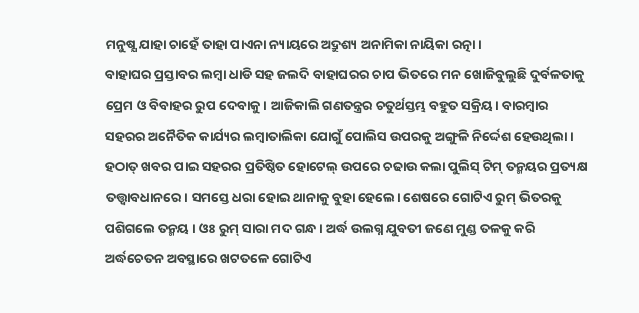ମନୁଷ୍ଯ ଯାହା ଚାହେଁ ତାହା ପାଏନା ନ୍ୟାୟରେ ଅଦ୍ରୁଶ୍ୟ ଅନାମିକା ନାୟିକା ରତ୍ନା।
ବାହାଘର ପ୍ରସ୍ତାବର ଲମ୍ୱା ଧାଡି ସହ ଜଲଦି ବାହାଘରର ଚାପ ଭିତରେ ମନ ଖୋଜିବୁଲୁଛି ଦୁର୍ବଳତାକୁ ପ୍ରେମ ଓ ବିବାହର ରୁପ ଦେବାକୁ। ଆଜିକାଲି ଗଣତନ୍ତ୍ରର ଚତୁର୍ଥସ୍ତମ୍ଭ ବହୁତ ସକ୍ରିୟ। ବାରମ୍ବାର ସହରର ଅନୈତିକ କାର୍ଯ୍ୟର ଲମ୍ୱାତାଲିକା ଯୋଗୁଁ ପୋଲିସ ଉପରକୁ ଅଙ୍ଗୁଳି ନିର୍ଦ୍ଦେଶ ହେଉଥିଲା।
ହଠାତ୍ ଖବର ପାଇ ସହରର ପ୍ରତିଷ୍ଠିତ ହୋଟେଲ୍ ଉପରେ ଚଢାଉ କଲା ପୁଲିସ୍ ଟିମ୍ ତନ୍ମୟର ପ୍ରତ୍ୟକ୍ଷ ତତ୍ତ୍ବାବଧାନରେ। ସମସ୍ତେ ଧରା ହୋଇ ଥାନାକୁ ବୁହା ହେଲେ। ଶେଷରେ ଗୋଟିଏ ରୁମ୍ ଭିତରକୁ ପଶିଗଲେ ତନ୍ମୟ । ଓଃ ରୁମ୍ ସାରା ମଦ ଗନ୍ଧ। ଅର୍ଦ୍ଧ ଉଲଗ୍ନ ଯୁବତୀ ଜଣେ ମୁଣ୍ଡ ତଳକୁ କରି ଅର୍ଦ୍ଧଚେତନ ଅବସ୍ଥାରେ ଖଟତଳେ ଗୋଟିଏ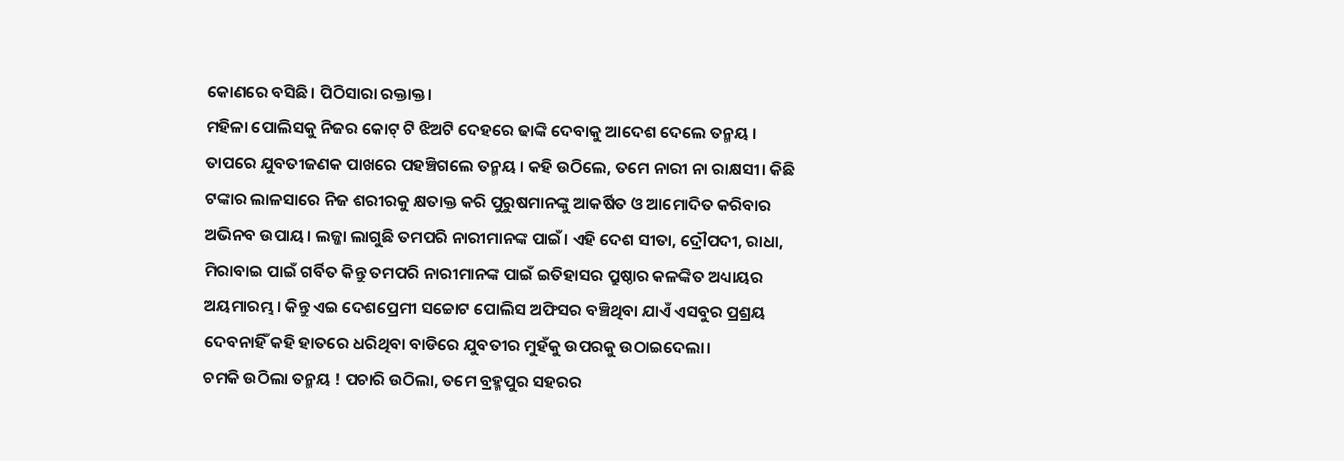କୋଣରେ ବସିଛି। ପିଠିସାରା ରକ୍ତାକ୍ତ।
ମହିଳା ପୋଲିସକୁ ନିଜର କୋଟ୍ ଟି ଝିଅଟି ଦେହରେ ଢାଙ୍କି ଦେବାକୁ ଆଦେଶ ଦେଲେ ତନ୍ମୟ ।
ତାପରେ ଯୁବତୀଜଣକ ପାଖରେ ପହଞ୍ଚିଗଲେ ତନ୍ମୟ । କହି ଉଠିଲେ, ତମେ ନାରୀ ନା ରାକ୍ଷସୀ। କିଛି ଟଙ୍କାର ଲାଳସାରେ ନିଜ ଶରୀରକୁ କ୍ଷତାକ୍ତ କରି ପୁରୁଷମାନଙ୍କୁ ଆକର୍ଷିତ ଓ ଆମୋଦିତ କରିବାର ଅଭିନବ ଉପାୟ। ଲଜ୍ଜା ଲାଗୁଛି ତମପରି ନାରୀମାନଙ୍କ ପାଇଁ। ଏହି ଦେଶ ସୀତା, ଦ୍ରୌପଦୀ, ରାଧା, ମିରାବାଇ ପାଇଁ ଗର୍ବିତ କିନ୍ତୁ ତମପରି ନାରୀମାନଙ୍କ ପାଇଁ ଇତିହାସର ପ୍ରୁଷ୍ଠାର କଳଙ୍କିତ ଅଧ୍ୟାୟର ଅୟମାରମ୍ଭ। କିନ୍ତୁ ଏଇ ଦେଶପ୍ରେମୀ ସଚ୍ଚୋଟ ପୋଲିସ ଅଫିସର ବଞ୍ଚିଥିବା ଯାଏଁ ଏସବୁର ପ୍ରଶ୍ରୟ ଦେବନାହିଁ କହି ହାତରେ ଧରିଥିବା ବାଡିରେ ଯୁବତୀର ମୁହଁକୁ ଉପରକୁ ଉଠାଇଦେଲା।
ଚମକି ଉଠିଲା ତନ୍ମୟ ! ପଚାରି ଉଠିଲା, ତମେ ବ୍ରହ୍ମପୁର ସହରର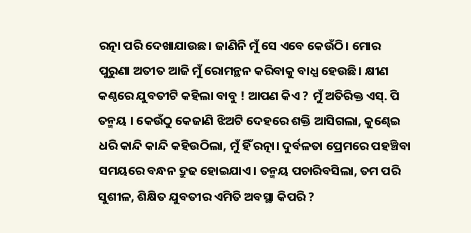ରତ୍ନା ପରି ଦେଖାଯାଉଛ। ଜାଣିନି ମୁଁ ସେ ଏବେ କେଉଁଠି। ମୋର ପୁରୁଣା ଅତୀତ ଆଜି ମୁଁ ରୋମନ୍ଥନ କରିବାକୁ ବାଧ୍ଯ ହେଉଛି। କ୍ଷୀଣ କଣ୍ଠରେ ଯୁବତୀଟି କହିଲା ବାବୁ ! ଆପଣ କିଏ ? ମୁଁ ଅତିରିକ୍ତ ଏସ୍. ପି ତନ୍ମୟ । କେଉଁଠୁ କେଜାଣି ଝିଅଟି ଦେହରେ ଶକ୍ତି ଆସିଗଲା, କୁଣ୍ଢେଇ ଧରି କାନ୍ଦି କାନ୍ଦି କହିଉଠିଲା, ମୁଁ ହିଁ ରତ୍ନା। ଦୁର୍ବଳତା ପ୍ରେମରେ ପହଞ୍ଚିବା ସମୟରେ ବନ୍ଧନ ଦ୍ରୁଢ ହୋଇଯାଏ। ତନ୍ମୟ ପଚାରିବସିଲା, ତମ ପରି ସୁଶୀଳ, ଶିକ୍ଷିତ ଯୁବତୀର ଏମିତି ଅବସ୍ଥା କିପରି ?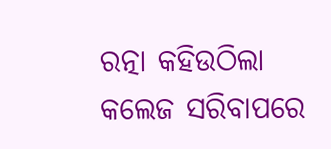ରତ୍ନା କହିଉଠିଲା କଲେଜ ସରିବାପରେ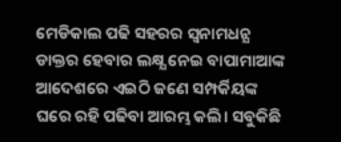ମେଡିକାଲ ପଢି ସହରର ସ୍ବନାମଧନ୍ଯ ଡାକ୍ତର ହେବାର ଲକ୍ଷ୍ଯ ନେଇ ବାପାମାଆଙ୍କ ଆଦେଶରେ ଏଇଠି ଜଣେ ସମ୍ପର୍କିୟଙ୍କ ଘରେ ରହି ପଢିବା ଆରମ୍ଭ କଲି। ସବୁକିଛି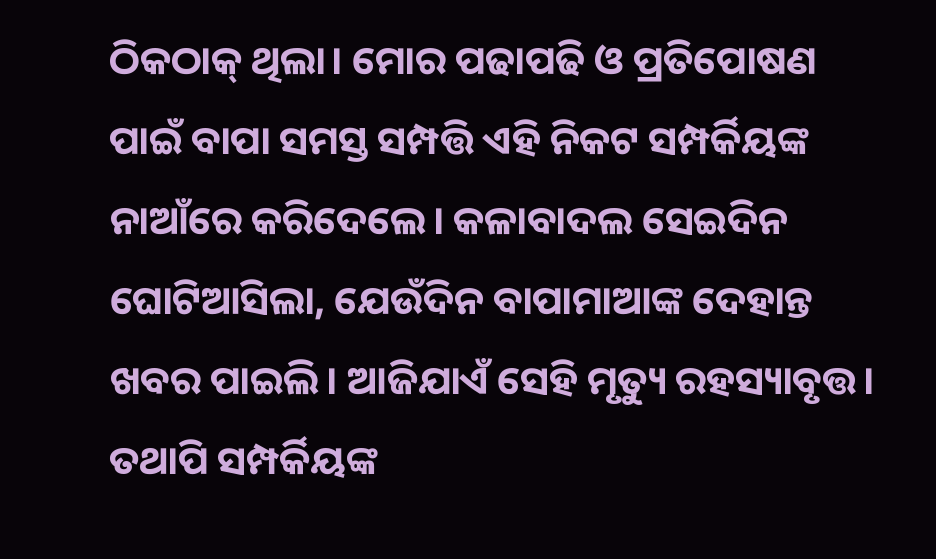ଠିକଠାକ୍ ଥିଲା। ମୋର ପଢାପଢି ଓ ପ୍ରତିପୋଷଣ ପାଇଁ ବାପା ସମସ୍ତ ସମ୍ପତ୍ତି ଏହି ନିକଟ ସମ୍ପର୍କିୟଙ୍କ ନାଆଁରେ କରିଦେଲେ। କଳାବାଦଲ ସେଇଦିନ ଘୋଟିଆସିଲା, ଯେଉଁଦିନ ବାପାମାଆଙ୍କ ଦେହାନ୍ତ ଖବର ପାଇଲି। ଆଜିଯାଏଁ ସେହି ମୃତ୍ୟୁ ରହସ୍ୟାବୃତ୍ତ।
ତଥାପି ସମ୍ପର୍କିୟଙ୍କ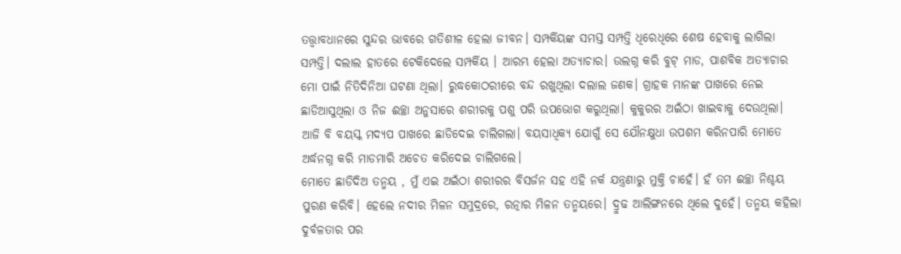ତତ୍ତ୍ବାବଧାନରେ ସୁନ୍ଦର ଭାବରେ ଗତିଶୀଳ ହେଲା ଜୀବନ। ସମ୍ପର୍କିୟଙ୍କ ସମସ୍ତ ସମ୍ପତ୍ତି ଧିରେଧିରେ ଶେଷ ହେବାକୁ ଲାଗିଲା ସମ୍ପତ୍ତି। ଦଲାଲ ହାତରେ ଟେକିଦେଲେ ସମ୍ପର୍କିୟ । ଆରମ୍ଭ ହେଲା ଅତ୍ୟାଚାର। ଉଲଗ୍ନ କରି ବୁଟ୍ ମାଡ, ପାଶବିକ ଅତ୍ୟାଚାର ମୋ ପାଇଁ ନିତିଦିନିଆ ଘଟଣା ଥିଲା। ରୁଦ୍ଧକୋଠରୀରେ ବନ୍ଦ ରଖୁଥିଲା ଦଲାଲ ଜଣକ। ଗ୍ରାହକ ମାନଙ୍କ ପାଖରେ ନେଇ ଛାଡିଆସୁଥିଲା ଓ ନିଜ ଈଚ୍ଛା ଅନୁସାରେ ଶରୀରକୁ ପଶୁ ପରି ଉପଭୋଗ କରୁଥିଲା। କୁକୁରର ଅଇଁଠା ଖାଇବାକୁ ଦେଉଥିଲା।
ଆଜି ବି ବୟସ୍କ ମଦ୍ୟପ ପାଖରେ ଛାଡିଦେଇ ଚାଲିଗଲା। ବୟସାଧିକ୍ୟ ଯୋଗୁଁ ସେ ଯୌନକ୍ଷୁଧା ଉପଶମ କରିନପାରି ମୋତେ ଅର୍ଦ୍ଧନଗ୍ନ କରି ମାଡମାରି ଅଚେତ କରିଦେଇ ଚାଲିଗଲେ।
ମୋତେ ଛାଡିଦିଅ ତନ୍ମୟ , ମୁଁ ଏଇ ଅଇଁଠା ଶରୀରର ବିସର୍ଜନ ସହ ଏହି ନର୍କ ଯନ୍ତ୍ରଣାରୁ ମୁକ୍ତି ଚାହେଁ। ହଁ ତମ ଈଚ୍ଛା ନିଶ୍ଚୟ ପୁରଣ କରିବି। ହେଲେ ନଦୀର ମିଳନ ସମୁଦ୍ରରେ, ରତ୍ନାର ମିଳନ ତନ୍ମୟରେ। ଦ୍ରୁଢ ଆଲିଙ୍ଗନରେ ଥିଲେ ଦୁହେଁ। ତନ୍ମୟ କହିଲା ଦୁର୍ବଳତାର ପର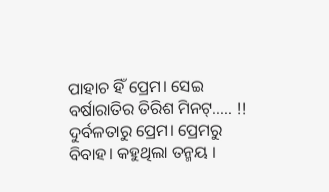ପାହାଚ ହିଁ ପ୍ରେମ। ସେଇ ବର୍ଷାରାତିର ତିରିଶ ମିନଟ୍..... !!
ଦୁର୍ବଳତାରୁ ପ୍ରେମ। ପ୍ରେମରୁ ବିବାହ। କହୁଥିଲା ତନ୍ମୟ ।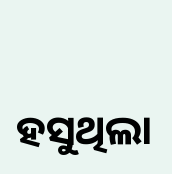ହସୁଥିଲା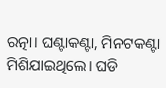ରତ୍ନା। ଘଣ୍ଟାକଣ୍ଟା, ମିନଟକଣ୍ଟା ମିଶିଯାଇଥିଲେ। ଘଡି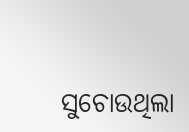ସୁଚୋଉଥିଲା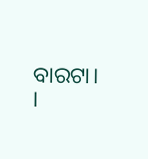ବାରଟା। ।